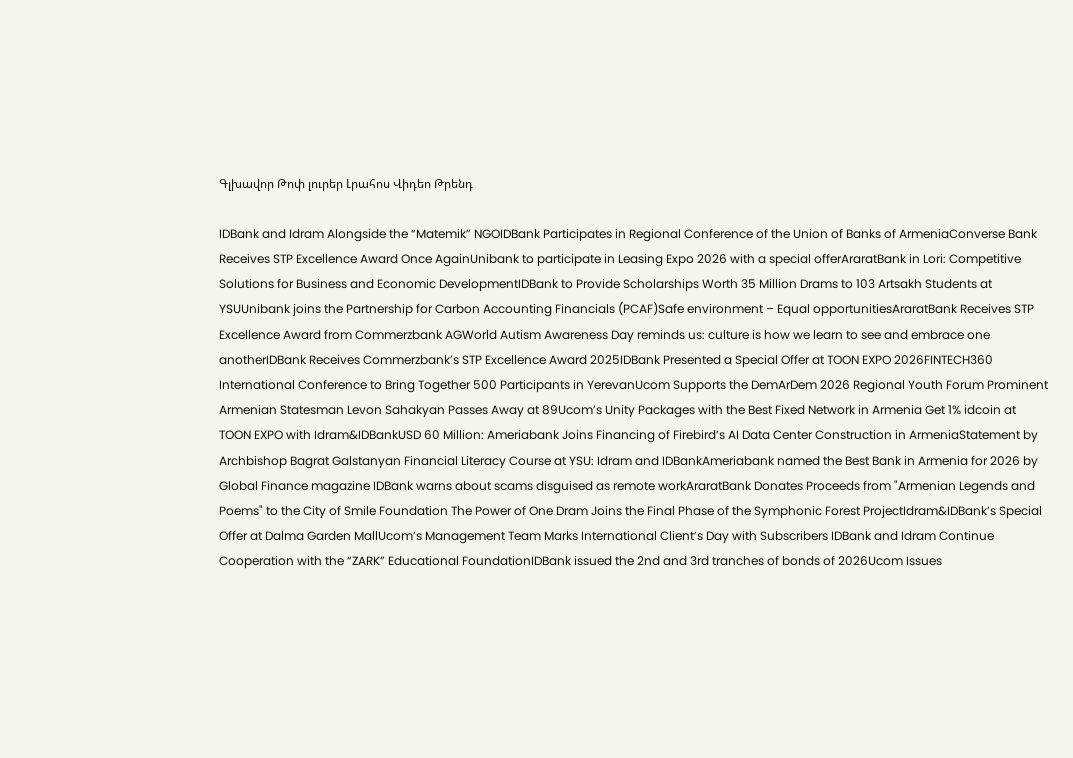Գլխավոր Թոփ լուրեր Լրահոս Վիդեո Թրենդ

IDBank and Idram Alongside the “Matemik” NGOIDBank Participates in Regional Conference of the Union of Banks of ArmeniaConverse Bank Receives STP Excellence Award Once AgainUnibank to participate in Leasing Expo 2026 with a special offerAraratBank in Lori: Competitive Solutions for Business and Economic DevelopmentIDBank to Provide Scholarships Worth 35 Million Drams to 103 Artsakh Students at YSUUnibank joins the Partnership for Carbon Accounting Financials (PCAF)Safe environment – Equal opportunitiesAraratBank Receives STP Excellence Award from Commerzbank AGWorld Autism Awareness Day reminds us: culture is how we learn to see and embrace one anotherIDBank Receives Commerzbank’s STP Excellence Award 2025IDBank Presented a Special Offer at TOON EXPO 2026FINTECH360 International Conference to Bring Together 500 Participants in YerevanUcom Supports the DemArDem 2026 Regional Youth Forum Prominent Armenian Statesman Levon Sahakyan Passes Away at 89Ucom’s Unity Packages with the Best Fixed Network in Armenia Get 1% idcoin at TOON EXPO with Idram&IDBankUSD 60 Million: Ameriabank Joins Financing of Firebird’s AI Data Center Construction in ArmeniaStatement by Archbishop Bagrat Galstanyan Financial Literacy Course at YSU: Idram and IDBankAmeriabank named the Best Bank in Armenia for 2026 by Global Finance magazine IDBank warns about scams disguised as remote workAraratBank Donates Proceeds from "Armenian Legends and Poems" to the City of Smile Foundation The Power of One Dram Joins the Final Phase of the Symphonic Forest ProjectIdram&IDBank’s Special Offer at Dalma Garden MallUcom’s Management Team Marks International Client’s Day with Subscribers IDBank and Idram Continue Cooperation with the “ZARK” Educational FoundationIDBank issued the 2nd and 3rd tranches of bonds of 2026Ucom Issues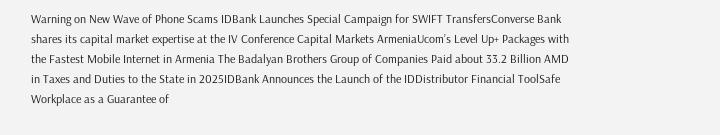Warning on New Wave of Phone Scams IDBank Launches Special Campaign for SWIFT TransfersConverse Bank shares its capital market expertise at the IV Conference Capital Markets ArmeniaUcom’s Level Up+ Packages with the Fastest Mobile Internet in Armenia The Badalyan Brothers Group of Companies Paid about 33.2 Billion AMD in Taxes and Duties to the State in 2025IDBank Announces the Launch of the IDDistributor Financial ToolSafe Workplace as a Guarantee of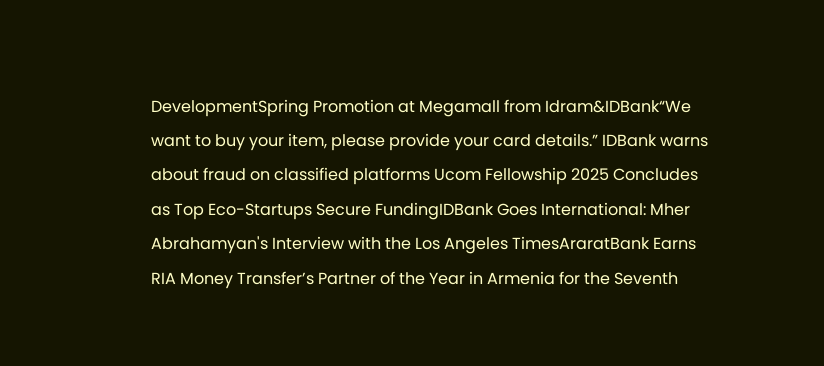DevelopmentSpring Promotion at Megamall from Idram&IDBank“We want to buy your item, please provide your card details.” IDBank warns about fraud on classified platforms Ucom Fellowship 2025 Concludes as Top Eco-Startups Secure FundingIDBank Goes International: Mher Abrahamyan's Interview with the Los Angeles TimesAraratBank Earns RIA Money Transfer’s Partner of the Year in Armenia for the Seventh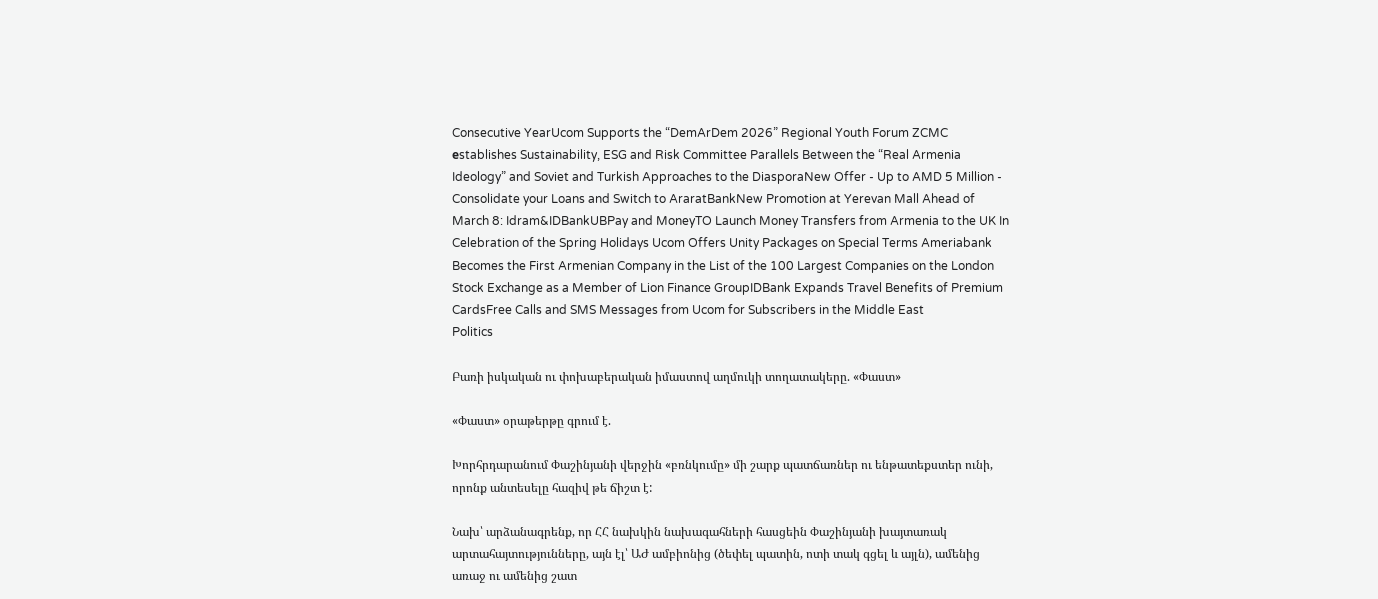Consecutive YearUcom Supports the “DemArDem 2026” Regional Youth Forum ZCMC еstablishes Sustainability, ESG and Risk Committee Parallels Between the “Real Armenia Ideology” and Soviet and Turkish Approaches to the DiasporaNew Offer - Up to AMD 5 Million - Consolidate your Loans and Switch to AraratBankNew Promotion at Yerevan Mall Ahead of March 8: Idram&IDBankUBPay and MoneyTO Launch Money Transfers from Armenia to the UK In Celebration of the Spring Holidays Ucom Offers Unity Packages on Special Terms Ameriabank Becomes the First Armenian Company in the List of the 100 Largest Companies on the London Stock Exchange as a Member of Lion Finance GroupIDBank Expands Travel Benefits of Premium CardsFree Calls and SMS Messages from Ucom for Subscribers in the Middle East
Politics

Բառի իսկական ու փոխաբերական իմաստով աղմուկի տողատակերը. «Փաստ»

«Փաստ» օրաթերթը գրում է.

Խորհրդարանում Փաշինյանի վերջին «բռնկումը» մի շարք պատճառներ ու ենթատեքստեր ունի, որոնք անտեսելը հազիվ թե ճիշտ է:

Նախ՝ արձանագրենք, որ ՀՀ նախկին նախագահների հասցեին Փաշինյանի խայտառակ արտահայտությունները, այն էլ՝ ԱԺ ամբիոնից (ծեփել պատին, ոտի տակ գցել և այլն), ամենից առաջ ու ամենից շատ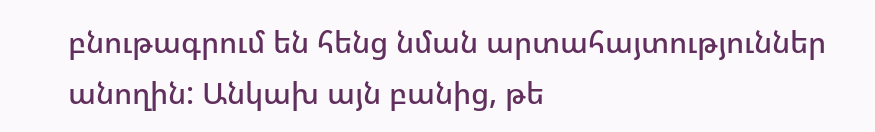բնութագրում են հենց նման արտահայտություններ անողին: Անկախ այն բանից, թե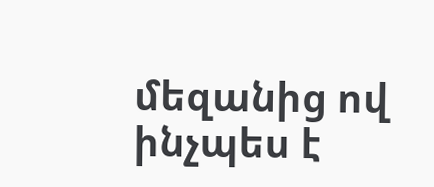մեզանից ով ինչպես է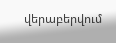վերաբերվում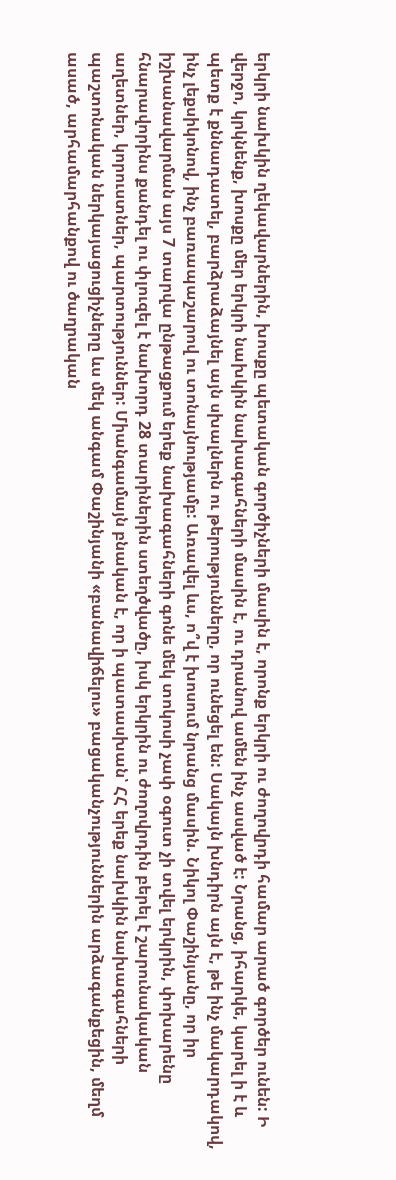երկրի նախկին ղեկավարներին, խոսքը պետական գործիչների մասին է, որոնք երկրի ու ժողովրդի համար արած գործեր ունեն: Ի վերջո, կրկնենք, խոսքը մեր երկրի նախկին նախագահների մասին է, ու դրանով ամեն ինչ ասված է: Նրանց, իհարկե, կարել ի է և պետք է քննադատել, բարձրաձայնել այն սխալներն ու թերությունները, որ ունեցել են: Սակայն խնդիրն այն է, թե ինչ մակարդակով, ինչ լեքսիկոնով, ինչ բառապաշարով ու տոնայնությամբ: Առավել ևս, ո՞վ է խոսում նրանց մասին. Նիկոլ Փաշինյանը, որ իր իշխանավարման այս 7 տարվա ընթացքում երեք նախագահների գոնե մեկ տոկոսի չափ օգուտ չի տվել երկրին, փոխարենը հնարավորինս քանդել ու փլուզել է նախորդ 28 տարիներին ստեղծվածը, իսկ երկրին ու ժողովրդին բերել է շարունակական աղետներ, կորուստներ, պարտություններ: Միանգամայն բնական է, որ ի պատասխան՝ ՀՀ երեք նախկին նախագահների պաշտոնական ներկայացուցիչները ևս մեկ անգամ Փաշինյանի «բանավիճելու» բացականչություններին արձագանքեցին, մեղմ ասած, արհամարհանքով ու ծաղրական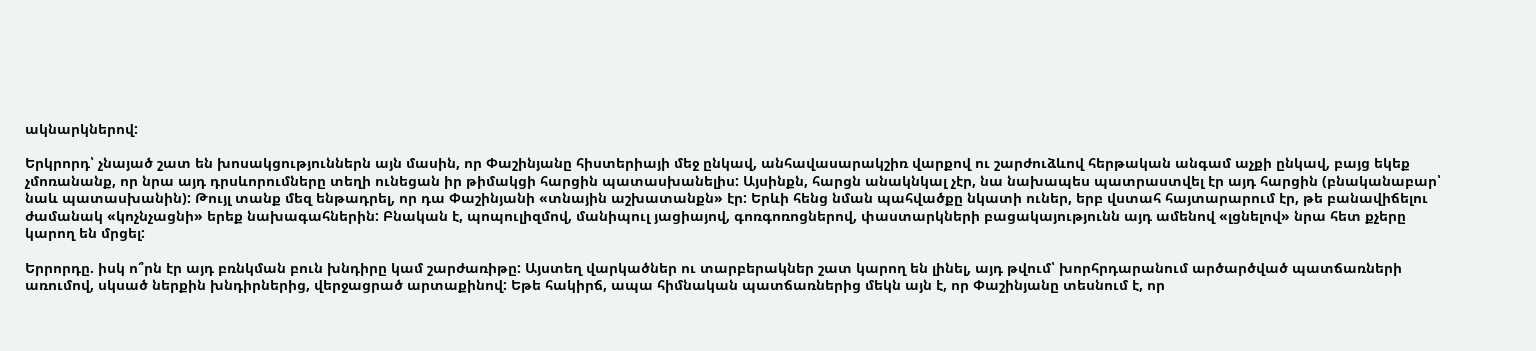ակնարկներով:

Երկրորդ՝ չնայած շատ են խոսակցություններն այն մասին, որ Փաշինյանը հիստերիայի մեջ ընկավ, անհավասարակշիռ վարքով ու շարժուձևով հերթական անգամ աչքի ընկավ, բայց եկեք չմոռանանք, որ նրա այդ դրսևորումները տեղի ունեցան իր թիմակցի հարցին պատասխանելիս: Այսինքն, հարցն անակնկալ չէր, նա նախապես պատրաստվել էր այդ հարցին (բնականաբար՝ նաև պատասխանին): Թույլ տանք մեզ ենթադրել, որ դա Փաշինյանի «տնային աշխատանքն» էր: Երևի հենց նման պահվածքը նկատի ուներ, երբ վստահ հայտարարում էր, թե բանավիճելու ժամանակ «կոչնչացնի» երեք նախագահներին: Բնական է, պոպուլիզմով, մանիպուլ յացիայով, գոռգոռոցներով, փաստարկների բացակայությունն այդ ամենով «լցնելով» նրա հետ քչերը կարող են մրցել:

Երրորդը. իսկ ո՞րն էր այդ բռնկման բուն խնդիրը կամ շարժառիթը: Այստեղ վարկածներ ու տարբերակներ շատ կարող են լինել, այդ թվում՝ խորհրդարանում արծարծված պատճառների առումով, սկսած ներքին խնդիրներից, վերջացրած արտաքինով: Եթե հակիրճ, ապա հիմնական պատճառներից մեկն այն է, որ Փաշինյանը տեսնում է, որ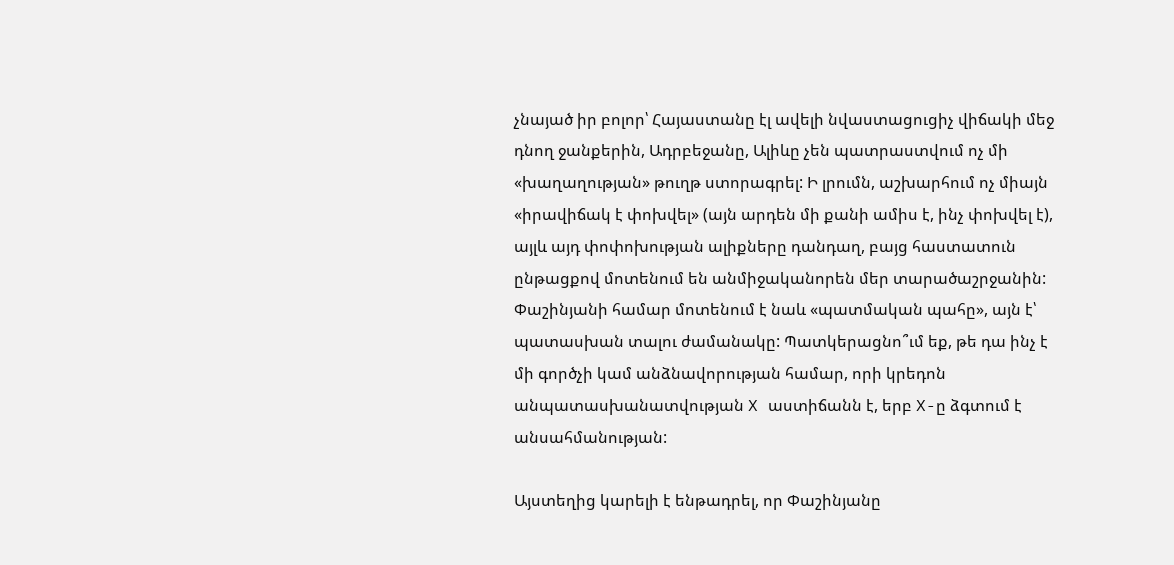չնայած իր բոլոր՝ Հայաստանը էլ ավելի նվաստացուցիչ վիճակի մեջ դնող ջանքերին, Ադրբեջանը, Ալիևը չեն պատրաստվում ոչ մի «խաղաղության» թուղթ ստորագրել: Ի լրումն, աշխարհում ոչ միայն «իրավիճակ է փոխվել» (այն արդեն մի քանի ամիս է, ինչ փոխվել է), այլև այդ փոփոխության ալիքները դանդաղ, բայց հաստատուն ընթացքով մոտենում են անմիջականորեն մեր տարածաշրջանին: Փաշինյանի համար մոտենում է նաև «պատմական պահը», այն է՝ պատասխան տալու ժամանակը: Պատկերացնո՞ւմ եք, թե դա ինչ է մի գործչի կամ անձնավորության համար, որի կրեդոն անպատասխանատվության X աստիճանն է, երբ X-ը ձգտում է անսահմանության:

Այստեղից կարելի է ենթադրել, որ Փաշինյանը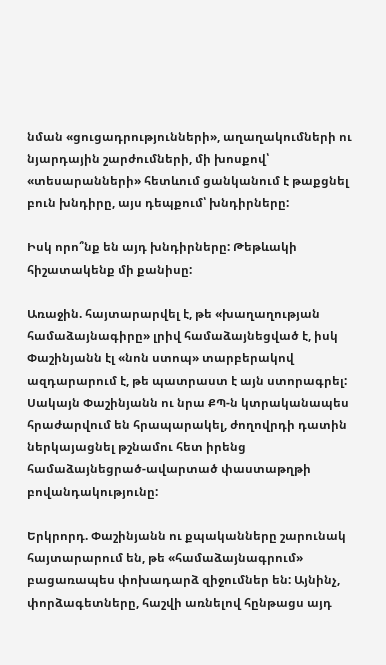նման «ցուցադրությունների», աղաղակումների ու նյարդային շարժումների, մի խոսքով՝ «տեսարանների» հետևում ցանկանում է թաքցնել բուն խնդիրը, այս դեպքում՝ խնդիրները:

Իսկ որո՞նք են այդ խնդիրները: Թեթևակի հիշատակենք մի քանիսը:

Առաջին. հայտարարվել է, թե «խաղաղության համաձայնագիրը» լրիվ համաձայնեցված է, իսկ Փաշինյանն էլ «նոն ստոպ» տարբերակով ազդարարում է, թե պատրաստ է այն ստորագրել: Սակայն Փաշինյանն ու նրա ՔՊ-ն կտրականապես հրաժարվում են հրապարակել, ժողովրդի դատին ներկայացնել թշնամու հետ իրենց համաձայնեցրած-ավարտած փաստաթղթի բովանդակությունը:

Երկրորդ. Փաշինյանն ու քպականները շարունակ հայտարարում են, թե «համաձայնագրում» բացառապես փոխադարձ զիջումներ են: Այնինչ, փորձագետները, հաշվի առնելով հընթացս այդ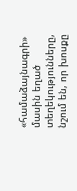«համաձայնագրի» մասին եղած տեղեկությունները, նշում են, որ խոսքը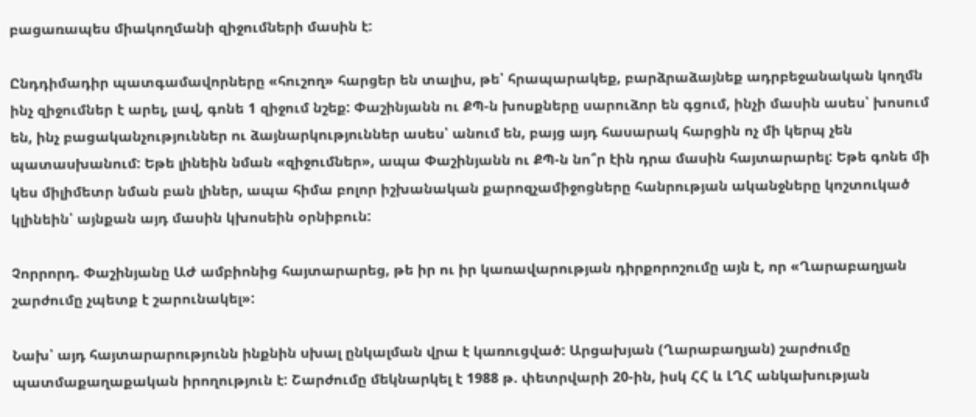բացառապես միակողմանի զիջումների մասին է:

Ընդդիմադիր պատգամավորները «հուշող» հարցեր են տալիս, թե՝ հրապարակեք, բարձրաձայնեք ադրբեջանական կողմն ինչ զիջումներ է արել, լավ, գոնե 1 զիջում նշեք: Փաշինյանն ու ՔՊ-ն խոսքները սարուձոր են գցում, ինչի մասին ասես՝ խոսում են, ինչ բացականչություններ ու ձայնարկություններ ասես՝ անում են, բայց այդ հասարակ հարցին ոչ մի կերպ չեն պատասխանում: Եթե լինեին նման «զիջումներ», ապա Փաշինյանն ու ՔՊ-ն նո՞ր էին դրա մասին հայտարարել: Եթե գոնե մի կես միլիմետր նման բան լիներ, ապա հիմա բոլոր իշխանական քարոզչամիջոցները հանրության ականջները կոշտուկած կլինեին՝ այնքան այդ մասին կխոսեին օրնիբուն:

Չորրորդ. Փաշինյանը ԱԺ ամբիոնից հայտարարեց, թե իր ու իր կառավարության դիրքորոշումը այն է, որ «Ղարաբաղյան շարժումը չպետք է շարունակել»:

Նախ՝ այդ հայտարարությունն ինքնին սխալ ընկալման վրա է կառուցված: Արցախյան (Ղարաբաղյան) շարժումը պատմաքաղաքական իրողություն է: Շարժումը մեկնարկել է 1988 թ. փետրվարի 20-ին, իսկ ՀՀ և ԼՂՀ անկախության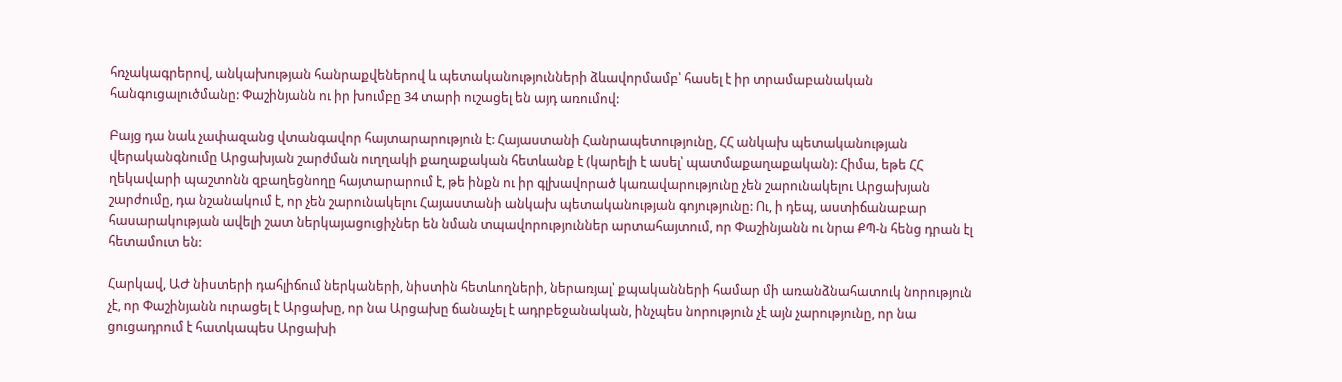հռչակագրերով, անկախության հանրաքվեներով և պետականությունների ձևավորմամբ՝ հասել է իր տրամաբանական հանգուցալուծմանը: Փաշինյանն ու իր խումբը 34 տարի ուշացել են այդ առումով:

Բայց դա նաև չափազանց վտանգավոր հայտարարություն է: Հայաստանի Հանրապետությունը, ՀՀ անկախ պետականության վերականգնումը Արցախյան շարժման ուղղակի քաղաքական հետևանք է (կարելի է ասել՝ պատմաքաղաքական): Հիմա, եթե ՀՀ ղեկավարի պաշտոնն զբաղեցնողը հայտարարում է, թե ինքն ու իր գլխավորած կառավարությունը չեն շարունակելու Արցախյան շարժումը, դա նշանակում է, որ չեն շարունակելու Հայաստանի անկախ պետականության գոյությունը: Ու, ի դեպ, աստիճանաբար հասարակության ավելի շատ ներկայացուցիչներ են նման տպավորություններ արտահայտում, որ Փաշինյանն ու նրա ՔՊ-ն հենց դրան էլ հետամուտ են:

Հարկավ, ԱԺ նիստերի դահլիճում ներկաների, նիստին հետևողների, ներառյալ՝ քպականների համար մի առանձնահատուկ նորություն չէ, որ Փաշինյանն ուրացել է Արցախը, որ նա Արցախը ճանաչել է ադրբեջանական, ինչպես նորություն չէ այն չարությունը, որ նա ցուցադրում է հատկապես Արցախի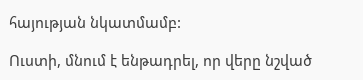հայության նկատմամբ:

Ուստի, մնում է ենթադրել, որ վերը նշված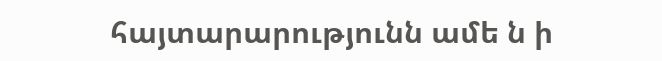հայտարարությունն ամե ն ի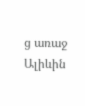ց առաջ Ալիևին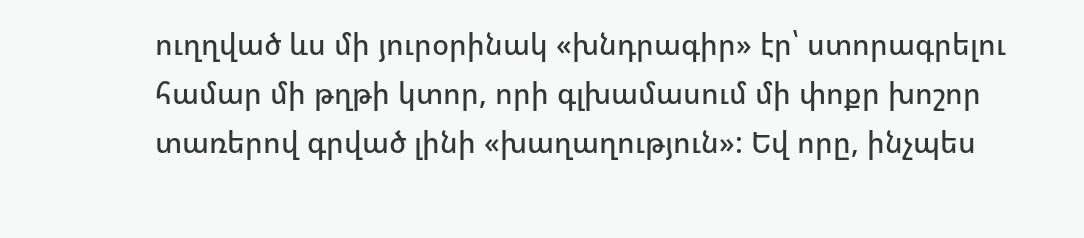ուղղված ևս մի յուրօրինակ «խնդրագիր» էր՝ ստորագրելու համար մի թղթի կտոր, որի գլխամասում մի փոքր խոշոր տառերով գրված լինի «խաղաղություն»: Եվ որը, ինչպես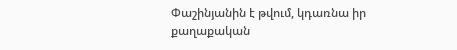Փաշինյանին է թվում, կդառնա իր քաղաքական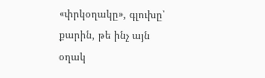«փրկօղակը», գլուխը՝ քարին, թե ինչ այն օղակ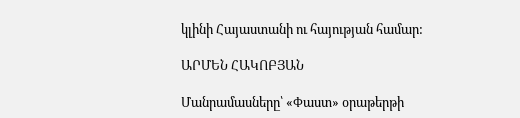կլինի Հայաստանի ու հայության համար:

ԱՐՄԵՆ ՀԱԿՈԲՅԱՆ

Մանրամասները՝ «Փաստ» օրաթերթի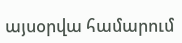այսօրվա համարում